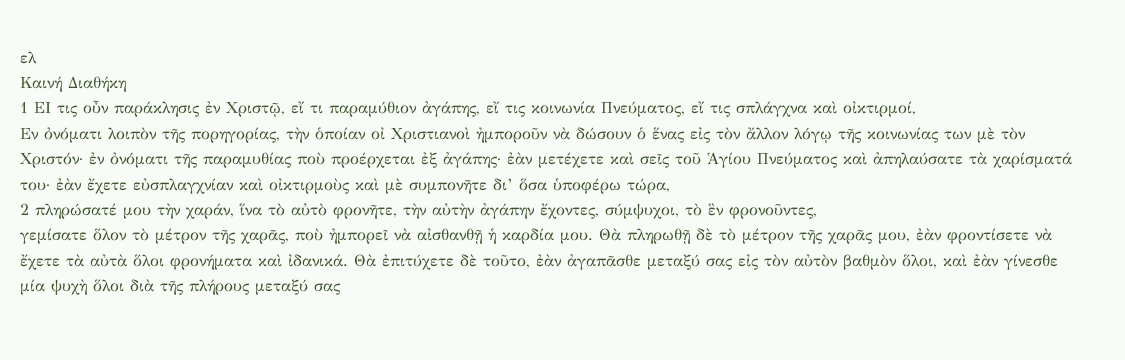ελ
Καινή Διαθήκη
1 ΕΙ τις οὖν παράκλησις ἐν Χριστῷ, εἴ τι παραμύθιον ἀγάπης, εἴ τις κοινωνία Πνεύματος, εἴ τις σπλάγχνα καὶ οἰκτιρμοί,
Εν ὀνόματι λοιπὸν τῆς πορηγορίας, τὴν ὁποίαν οἰ Χριστιανοὶ ἠμποροῦν νὰ δώσουν ὁ ἕνας εἰς τὸν ἄλλον λόγῳ τῆς κοινωνίας των μὲ τὸν Χριστόν· ἐν ὀνόματι τῆς παραμυθίας ποὺ προέρχεται ἐξ ἀγάπης· ἐὰν μετέχετε καὶ σεῖς τοῦ Ἁγίου Πνεύματος καὶ ἀπηλαύσατε τὰ χαρίσματά του· ἐὰν ἔχετε εὐσπλαγχνίαν καὶ οἰκτιρμοὺς καὶ μὲ συμπονῆτε δι’ ὅσα ὑποφέρω τώρα,
2 πληρώσατέ μου τὴν χαράν, ἵνα τὸ αὐτὸ φρονῆτε, τὴν αὐτὴν ἀγάπην ἔχοντες, σύμψυχοι, τὸ ἓν φρονοῦντες,
γεμίσατε ὅλον τὸ μέτρον τῆς χαρᾶς, ποὺ ἠμπορεῖ νὰ αἰσθανθῇ ἡ καρδία μου. Θὰ πληρωθῇ δὲ τὸ μέτρον τῆς χαρᾶς μου, ἐὰν φροντίσετε νὰ ἔχετε τὰ αὐτὰ ὅλοι φρονήματα καὶ ἰδανικά. Θὰ ἐπιτύχετε δὲ τοῦτο, ἐὰν ἀγαπᾶσθε μεταξύ σας εἰς τὸν αὐτὸν βαθμὸν ὅλοι, καὶ ἐὰν γίνεσθε μία ψυχὴ ὅλοι διὰ τῆς πλήρους μεταξύ σας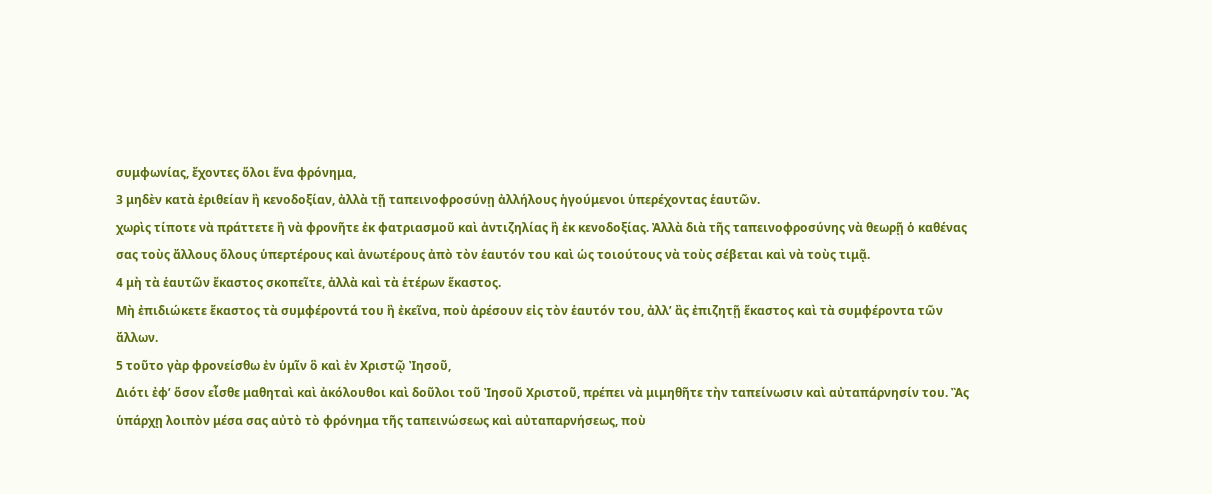συμφωνίας, ἔχοντες ὅλοι ἕνα φρόνημα,
3 μηδὲν κατὰ ἐριθείαν ἢ κενοδοξίαν, ἀλλὰ τῇ ταπεινοφροσύνῃ ἀλλήλους ἡγούμενοι ὑπερέχοντας ἑαυτῶν.
χωρὶς τίποτε νὰ πράττετε ἢ νὰ φρονῆτε ἐκ φατριασμοῦ καὶ ἀντιζηλίας ἢ ἐκ κενοδοξίας. Ἀλλὰ διὰ τῆς ταπεινοφροσύνης νὰ θεωρῇ ὁ καθένας σας τοὺς ἄλλους ὅλους ὑπερτέρους καὶ ἀνωτέρους ἀπὸ τὸν ἑαυτόν του καὶ ὡς τοιούτους νὰ τοὺς σέβεται καὶ νὰ τοὺς τιμᾷ.
4 μὴ τὰ ἑαυτῶν ἕκαστος σκοπεῖτε, ἀλλὰ καὶ τὰ ἑτέρων ἕκαστος.
Μὴ ἐπιδιώκετε ἕκαστος τὰ συμφέροντά του ἢ ἐκεῖνα, ποὺ ἀρέσουν εἰς τὸν ἑαυτόν του, ἀλλ’ ἂς ἐπιζητῇ ἕκαστος καὶ τὰ συμφέροντα τῶν ἄλλων.
5 τοῦτο γὰρ φρονείσθω ἐν ὑμῖν ὃ καὶ ἐν Χριστῷ Ἰησοῦ,
Διότι ἐφ’ ὅσον εἶσθε μαθηταὶ καὶ ἀκόλουθοι καὶ δοῦλοι τοῦ Ἰησοῦ Χριστοῦ, πρέπει νὰ μιμηθῆτε τὴν ταπείνωσιν καὶ αὐταπάρνησίν του. Ἂς ὑπάρχῃ λοιπὸν μέσα σας αὐτὸ τὸ φρόνημα τῆς ταπεινώσεως καὶ αὐταπαρνήσεως, ποὺ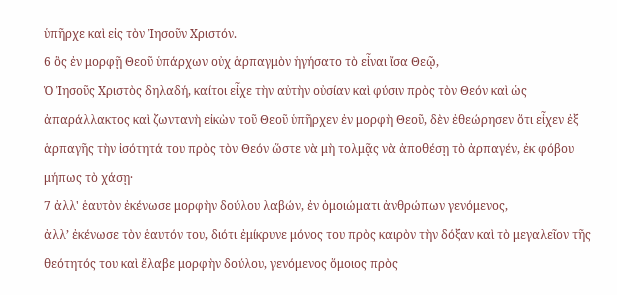ὑπῆρχε καὶ εἰς τὸν Ἰησοῦν Χριστόν.
6 ὃς ἐν μορφῇ Θεοῦ ὑπάρχων οὐχ ἁρπαγμὸν ἡγήσατο τὸ εἶναι ἴσα Θεῷ,
Ὁ Ἰησοῦς Χριστὸς δηλαδή, καίτοι εἶχε τὴν αὐτὴν οὐσίαν καὶ φύσιν πρὸς τὸν Θεόν καὶ ὡς ἀπαράλλακτος καὶ ζωντανὴ εἰκὼν τοῦ Θεοῦ ὑπῆρχεν ἐν μορφὴ Θεοῦ, δὲν ἐθεώρησεν ὅτι εἶχεν ἐξ ἁρπαγῆς τὴν ἰσότητά του πρὸς τὸν Θεόν ὥστε νὰ μὴ τολμᾷς νὰ ἀποθέσῃ τὸ ἀρπαγέν, ἐκ φόβου μήπως τὸ χάσῃ·
7 ἀλλ' ἑαυτὸν ἐκένωσε μορφὴν δούλου λαβών, ἐν ὁμοιώματι ἀνθρώπων γενόμενος,
ἀλλ’ ἐκένωσε τὸν ἑαυτόν του, διότι ἐμίκρυνε μόνος του πρὸς καιρὸν τὴν δόξαν καὶ τὸ μεγαλεῖον τῆς θεότητός του καὶ ἔλαβε μορφὴν δούλου, γενόμενος ὅμοιος πρὸς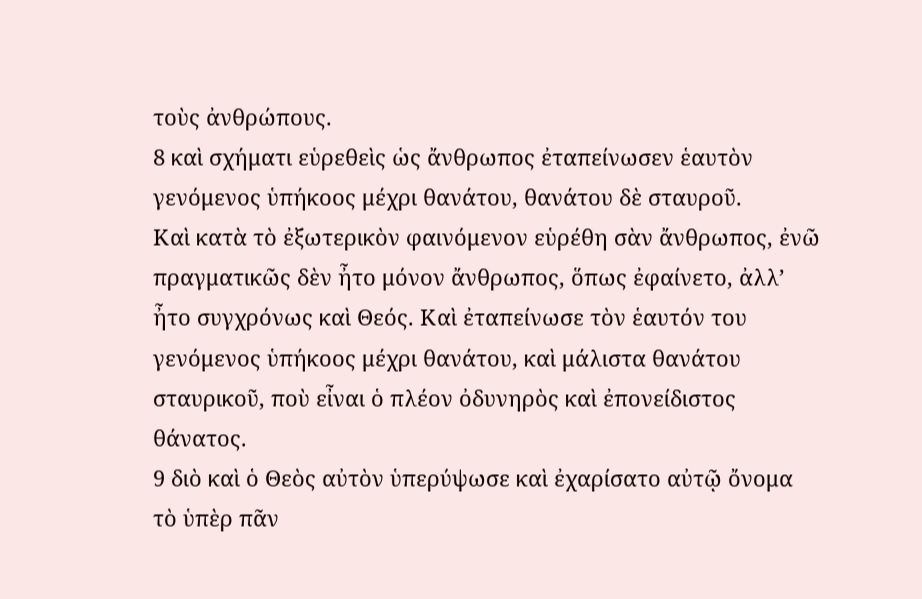τοὺς ἀνθρώπους.
8 καὶ σχήματι εὑρεθεὶς ὡς ἄνθρωπος ἐταπείνωσεν ἑαυτὸν γενόμενος ὑπήκοος μέχρι θανάτου, θανάτου δὲ σταυροῦ.
Καὶ κατὰ τὸ ἐξωτερικὸν φαινόμενον εὑρέθη σὰν ἄνθρωπος, ἐνῶ πραγματικῶς δὲν ἦτο μόνον ἄνθρωπος, ὅπως ἐφαίνετο, ἀλλ’ ἦτο συγχρόνως καὶ Θεός. Καὶ ἐταπείνωσε τὸν ἑαυτόν του γενόμενος ὑπήκοος μέχρι θανάτου, καὶ μάλιστα θανάτου σταυρικοῦ, ποὺ εἶναι ὁ πλέον ὀδυνηρὸς καὶ ἐπονείδιστος θάνατος.
9 διὸ καὶ ὁ Θεὸς αὐτὸν ὑπερύψωσε καὶ ἐχαρίσατο αὐτῷ ὄνομα τὸ ὑπὲρ πᾶν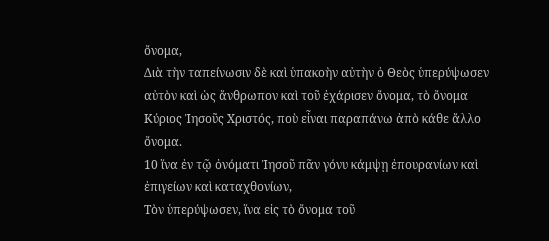ὄνομα,
Διὰ τὴν ταπείνωσιν δὲ καὶ ὑπακοὴν αὐτὴν ὁ Θεὸς ὑπερύψωσεν αὐτὸν καὶ ὡς ἄνθρωπον καὶ τοῦ ἐχάρισεν ὄνομα, τὸ ὄνομα Κύριος Ἰησοῦς Χριστός, ποὺ εἶναι παραπάνω ἀπὸ κάθε ἄλλο ὄνομα.
10 ἵνα ἐν τῷ ὀνόματι Ἰησοῦ πᾶν γόνυ κάμψῃ ἐπουρανίων καὶ ἐπιγείων καὶ καταχθονίων,
Τὸν ὑπερύψωσεν, ἵνα εἰς τὸ ὄνομα τοῦ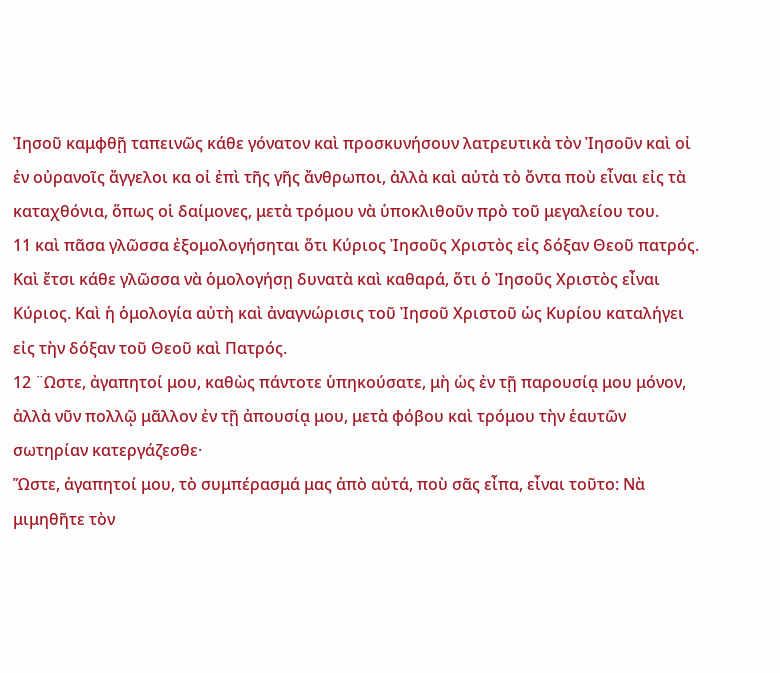Ἰησοῦ καμφθῇ ταπεινῶς κάθε γόνατον καὶ προσκυνήσουν λατρευτικὰ τὸν Ἰησοῦν καὶ οἰ ἐν οὐρανοῖς ἄγγελοι κα οἰ ἐπὶ τῆς γῆς ἄνθρωποι, ἀλλὰ καὶ αὐτὰ τὸ ὄντα ποὺ εἶναι εἰς τὰ καταχθόνια, ὅπως οἱ δαίμονες, μετὰ τρόμου νὰ ὑποκλιθοῦν πρὸ τοῦ μεγαλείου του.
11 καὶ πᾶσα γλῶσσα ἐξομολογήσηται ὅτι Κύριος Ἰησοῦς Χριστὸς εἰς δόξαν Θεοῦ πατρός.
Καὶ ἔτσι κάθε γλῶσσα νὰ ὁμολογήσῃ δυνατὰ καὶ καθαρά, ὅτι ὁ Ἰησοῦς Χριστὸς εἶναι Κύριος. Καὶ ἡ ὁμολογία αὐτὴ καὶ ἀναγνώρισις τοῦ Ἰησοῦ Χριστοῦ ὡς Κυρίου καταλήγει εἰς τὴν δόξαν τοῦ Θεοῦ καὶ Πατρός.
12 ¨Ωστε, ἀγαπητοί μου, καθὼς πάντοτε ὑπηκούσατε, μὴ ὡς ἐν τῇ παρουσίᾳ μου μόνον, ἀλλὰ νῦν πολλῷ μᾶλλον ἐν τῇ ἀπουσίᾳ μου, μετὰ φόβου καὶ τρόμου τὴν ἑαυτῶν σωτηρίαν κατεργάζεσθε·
Ὥστε, ἀγαπητοί μου, τὸ συμπέρασμά μας ἀπὸ αὐτά, ποὺ σᾶς εἶπα, εἶναι τοῦτο: Νὰ μιμηθῆτε τὸν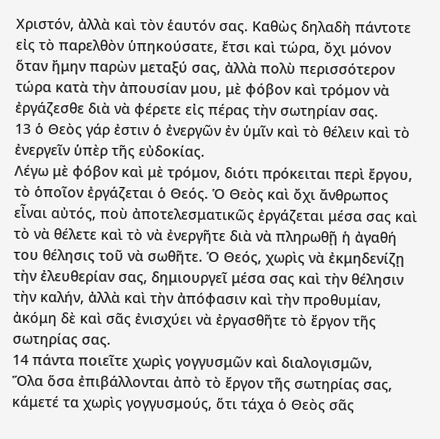Χριστόν, ἀλλὰ καὶ τὸν ἑαυτόν σας. Καθὼς δηλαδὴ πάντοτε εἰς τὸ παρελθὸν ὑπηκούσατε, ἔτσι καὶ τώρα, ὄχι μόνον ὅταν ἤμην παρὼν μεταξύ σας, ἀλλὰ πολὺ περισσότερον τώρα κατὰ τὴν ἀπουσίαν μου, μὲ φόβον καὶ τρόμον νὰ ἐργάζεσθε διὰ νὰ φέρετε εἰς πέρας τὴν σωτηρίαν σας.
13 ὁ Θεὸς γάρ ἐστιν ὁ ἐνεργῶν ἐν ὑμῖν καὶ τὸ θέλειν καὶ τὸ ἐνεργεῖν ὑπὲρ τῆς εὐδοκίας.
Λέγω μὲ φόβον καὶ μὲ τρόμον, διότι πρόκειται περὶ ἔργου, τὸ ὁποῖον ἐργάζεται ὁ Θεός. Ὁ Θεὸς καὶ ὄχι ἄνθρωπος εἶναι αὐτός, ποὺ ἀποτελεσματικῶς ἐργάζεται μέσα σας καὶ τὸ νὰ θέλετε καὶ τὸ νὰ ἐνεργῆτε διὰ νὰ πληρωθῇ ἡ ἀγαθή του θέλησις τοῦ νὰ σωθῆτε. Ὁ Θεός, χωρὶς νὰ ἐκμηδενίζῃ τὴν ἐλευθερίαν σας, δημιουργεῖ μέσα σας καὶ τὴν θέλησιν τὴν καλήν, ἀλλὰ καὶ τὴν ἀπόφασιν καὶ τὴν προθυμίαν, ἀκόμη δὲ καὶ σᾶς ἐνισχύει νὰ ἐργασθῆτε τὸ ἔργον τῆς σωτηρίας σας.
14 πάντα ποιεῖτε χωρὶς γογγυσμῶν καὶ διαλογισμῶν,
Ὅλα ὅσα ἐπιβάλλονται ἀπὸ τὸ ἔργον τῆς σωτηρίας σας, κάμετέ τα χωρὶς γογγυσμούς, ὅτι τάχα ὁ Θεὸς σᾶς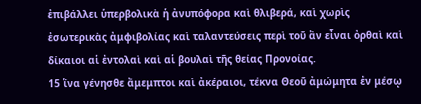ἐπιβάλλει ὑπερβολικὰ ἡ ἀνυπόφορα καὶ θλιβερά, καὶ χωρὶς ἐσωτερικὰς ἀμφιβολίας καὶ ταλαντεύσεις περὶ τοῦ ἂν εἶναι ὀρθαὶ καὶ δίκαιοι αἱ ἐντολαὶ καὶ αἱ βουλαὶ τῆς θείας Προνοίας.
15 ἵνα γένησθε ἄμεμπτοι καὶ ἀκέραιοι, τέκνα Θεοῦ ἀμώμητα ἐν μέσῳ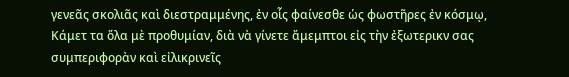γενεᾶς σκολιᾶς καὶ διεστραμμένης, ἐν οἷς φαίνεσθε ὡς φωστῆρες ἐν κόσμῳ,
Κάμετ τα ὅλα μὲ προθυμίαν, διὰ νὰ γίνετε ἄμεμπτοι εἰς τὴν ἐξωτερικν σας συμπεριφορὰν καὶ εἰλικρινεῖς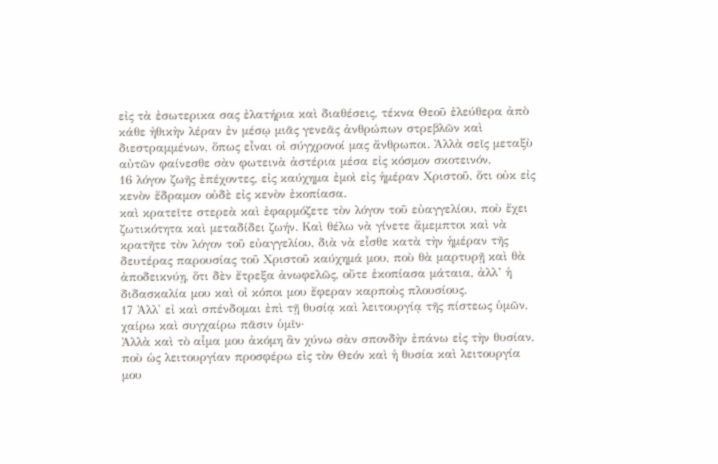εἰς τὰ ἐσωτερικα σας ἐλατήρια καὶ διαθέσεις, τέκνα Θεοῦ ἐλεύθερα ἀπὸ κάθε ἠθικὴν λέραν ἐν μέσῳ μιᾶς γενεᾶς ἀνθρώπων στρεβλῶν καὶ διεστραμμένων, ὅπως εἶναι οἰ σύγχρονοί μας ἄνθρωποι. Ἀλλὰ σεῖς μεταξὺ αὐτῶν φαίνεσθε σὰν φωτεινὰ ἀστέρια μέσα εἰς κόσμον σκοτεινόν,
16 λόγον ζωῆς ἐπέχοντες, εἰς καύχημα ἐμοὶ εἰς ἡμέραν Χριστοῦ, ὅτι οὐκ εἰς κενὸν ἔδραμον οὐδὲ εἰς κενὸν ἐκοπίασα.
καὶ κρατεῖτε στερεὰ καὶ ἐφαρμόζετε τὸν λόγον τοῦ εὐαγγελίου, ποὺ ἔχει ζωτικότητα καὶ μεταδίδει ζωήν. Καὶ θέλω νὰ γίνετε ἄμεμπτοι καὶ νὰ κρατῆτε τὸν λόγον τοῦ εὐαγγελίου, διὰ νὰ εἶσθε κατὰ τὴν ἡμέραν τῆς δευτέρας παρουσίας τοῦ Χριστοῦ καύχημά μου, ποὺ θὰ μαρτυρῇ καὶ θὰ ἀποδεικνύῃ, ὅτι δὲν ἔτρεξα ἀνωφελῶς, οὔτε ἐκοπίασα μάταια, ἀλλ’ ἡ διδασκαλία μου καὶ οἰ κόποι μου ἔφεραν καρποὺς πλουσίους.
17 Ἀλλ' εἰ καὶ σπένδομαι ἐπὶ τῇ θυσίᾳ καὶ λειτουργίᾳ τῆς πίστεως ὑμῶν, χαίρω καὶ συγχαίρω πᾶσιν ὑμῖν·
Ἀλλὰ καὶ τὸ αἷμα μου ἀκόμη ἂν χύνω σὰν σπονδὴν ἐπάνω εἰς τὴν θυσίαν, ποὺ ὡς λειτουργίαν προσφέρω εἰς τὸν Θεόν καὶ ἡ θυσία καὶ λειτουργία μου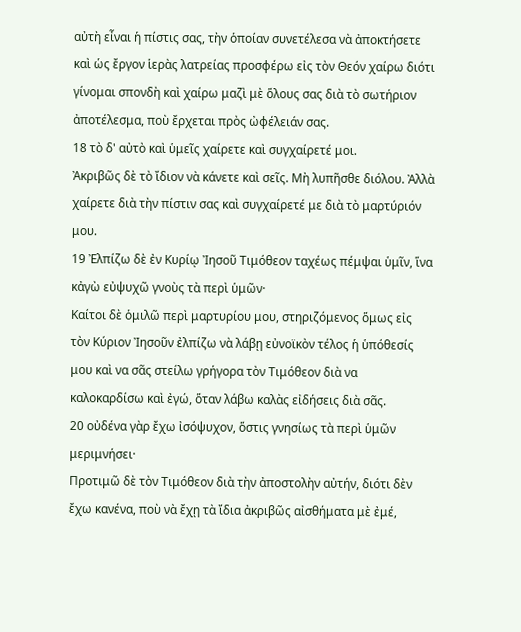αὐτὴ εἶναι ἡ πίστις σας, τὴν ὁποίαν συνετέλεσα νὰ ἀποκτήσετε καὶ ὡς ἔργον ἱερὰς λατρείας προσφέρω εἰς τὸν Θεόν χαίρω διότι γίνομαι σπονδὴ καὶ χαίρω μαζὶ μὲ ὅλους σας διὰ τὸ σωτήριον ἀποτέλεσμα, ποὺ ἔρχεται πρὸς ὠφέλειάν σας.
18 τὸ δ' αὐτὸ καὶ ὑμεῖς χαίρετε καὶ συγχαίρετέ μοι.
Ἀκριβῶς δὲ τὸ ἴδιον νὰ κάνετε καὶ σεῖς. Μὴ λυπῆσθε διόλου. Ἀλλὰ χαίρετε διὰ τὴν πίστιν σας καὶ συγχαίρετέ με διὰ τὸ μαρτύριόν μου.
19 Ἐλπίζω δὲ ἐν Κυρίῳ Ἰησοῦ Τιμόθεον ταχέως πέμψαι ὑμῖν, ἵνα κἀγὼ εὐψυχῶ γνοὺς τὰ περὶ ὑμῶν·
Καίτοι δὲ ὁμιλῶ περὶ μαρτυρίου μου, στηριζόμενος ὅμως εἰς τὸν Κύριον Ἰησοῦν ἐλπίζω νὰ λάβῃ εὐνοϊκὸν τέλος ἡ ὑπόθεσίς μου καὶ να σᾶς στείλω γρήγορα τὸν Τιμόθεον διὰ να καλοκαρδίσω καὶ ἐγώ, ὅταν λάβω καλὰς εἰδήσεις διὰ σᾶς.
20 οὐδένα γὰρ ἔχω ἰσόψυχον, ὅστις γνησίως τὰ περὶ ὑμῶν μεριμνήσει·
Προτιμῶ δὲ τὸν Τιμόθεον διὰ τὴν ἀποστολὴν αὐτήν, διότι δὲν ἔχω κανένα, ποὺ νὰ ἔχῃ τὰ ἴδια ἀκριβῶς αἰσθήματα μὲ ἐμέ,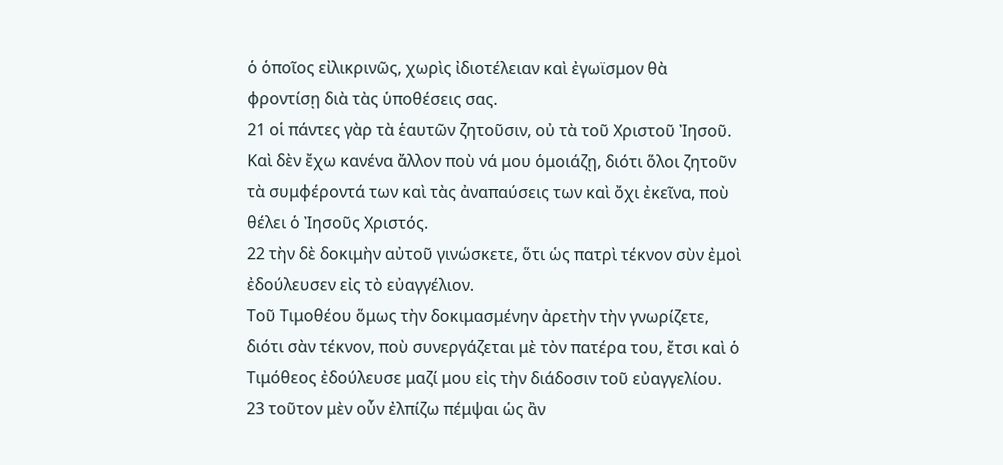ὁ ὁποῖος εἰλικρινῶς, χωρὶς ἰδιοτέλειαν καὶ ἐγωϊσμον θὰ φροντίσῃ διὰ τὰς ὑποθέσεις σας.
21 οἱ πάντες γὰρ τὰ ἑαυτῶν ζητοῦσιν, οὐ τὰ τοῦ Χριστοῦ Ἰησοῦ.
Καὶ δὲν ἔχω κανένα ἄλλον ποὺ νά μου ὁμοιάζῃ, διότι ὅλοι ζητοῦν τὰ συμφέροντά των καὶ τὰς ἀναπαύσεις των καὶ ὄχι ἐκεῖνα, ποὺ θέλει ὁ Ἰησοῦς Χριστός.
22 τὴν δὲ δοκιμὴν αὐτοῦ γινώσκετε, ὅτι ὡς πατρὶ τέκνον σὺν ἐμοὶ ἐδούλευσεν εἰς τὸ εὐαγγέλιον.
Τοῦ Τιμοθέου ὅμως τὴν δοκιμασμένην ἀρετὴν τὴν γνωρίζετε, διότι σὰν τέκνον, ποὺ συνεργάζεται μὲ τὸν πατέρα του, ἔτσι καὶ ὁ Τιμόθεος ἐδούλευσε μαζί μου εἰς τὴν διάδοσιν τοῦ εὐαγγελίου.
23 τοῦτον μὲν οὖν ἐλπίζω πέμψαι ὡς ἂν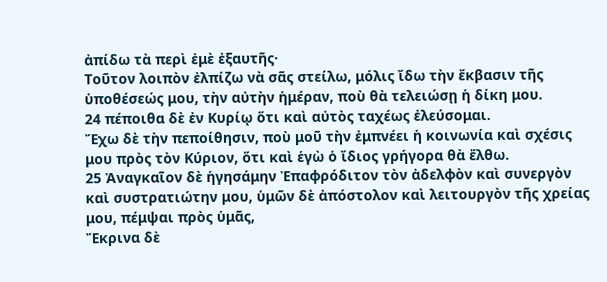ἀπίδω τὰ περὶ ἐμὲ ἐξαυτῆς·
Τοῦτον λοιπὸν ἐλπίζω νὰ σᾶς στείλω, μόλις ἴδω τὴν ἔκβασιν τῆς ὑποθέσεώς μου, τὴν αὐτὴν ἡμέραν, ποὺ θὰ τελειώσῃ ἡ δίκη μου.
24 πέποιθα δὲ ἐν Κυρίῳ ὅτι καὶ αὐτὸς ταχέως ἐλεύσομαι.
Ἔχω δὲ τὴν πεποίθησιν, ποὺ μοῦ τὴν ἐμπνέει ἡ κοινωνία καὶ σχέσις μου πρὸς τὸν Κύριον, ὅτι καὶ ἑγὼ ὁ ἴδιος γρήγορα θὰ ἔλθω.
25 Ἀναγκαῖον δὲ ἡγησάμην Ἐπαφρόδιτον τὸν ἀδελφὸν καὶ συνεργὸν καὶ συστρατιώτην μου, ὑμῶν δὲ ἀπόστολον καὶ λειτουργὸν τῆς χρείας μου, πέμψαι πρὸς ὑμᾶς,
Ἔκρινα δὲ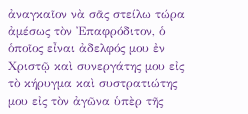ἀναγκαῖον νὰ σᾶς στείλω τώρα ἀμέσως τὸν Ἐπαφρόδιτον, ὁ ὁποῖος εἶναι ἀδελφός μου ἐν Χριστῷ καὶ συνεργάτης μου εἰς τὸ κήρυγμα καὶ συστρατιώτης μου εἰς τὸν ἀγῶνα ὑπὲρ τῆς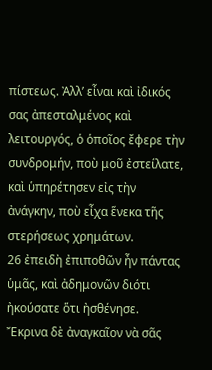πίστεως. Ἀλλ’ εἶναι καὶ ἰδικός σας ἀπεσταλμένος καὶ λειτουργός, ὁ ὁποῖος ἔφερε τὴν συνδρομήν, ποὺ μοῦ ἐστείλατε, καὶ ὑπηρέτησεν εἰς τὴν ἀνάγκην, ποὺ εἶχα ἕνεκα τῆς στερήσεως χρημάτων.
26 ἐπειδὴ ἐπιποθῶν ἦν πάντας ὑμᾶς, καὶ ἀδημονῶν διότι ἠκούσατε ὅτι ἠσθένησε.
Ἔκρινα δὲ ἀναγκαῖον νὰ σᾶς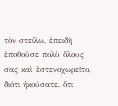τὸν στείλω, ἐπειδὴ ἐποθοῦσε πολὺ ὅλους σας καὶ ἐστενοχωρεῖτο, διότι ἠκούσατε, ὅτι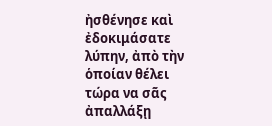ἠσθένησε καὶ ἐδοκιμάσατε λύπην, ἀπὸ τὴν ὁποίαν θέλει τώρα να σᾶς ἀπαλλάξῃ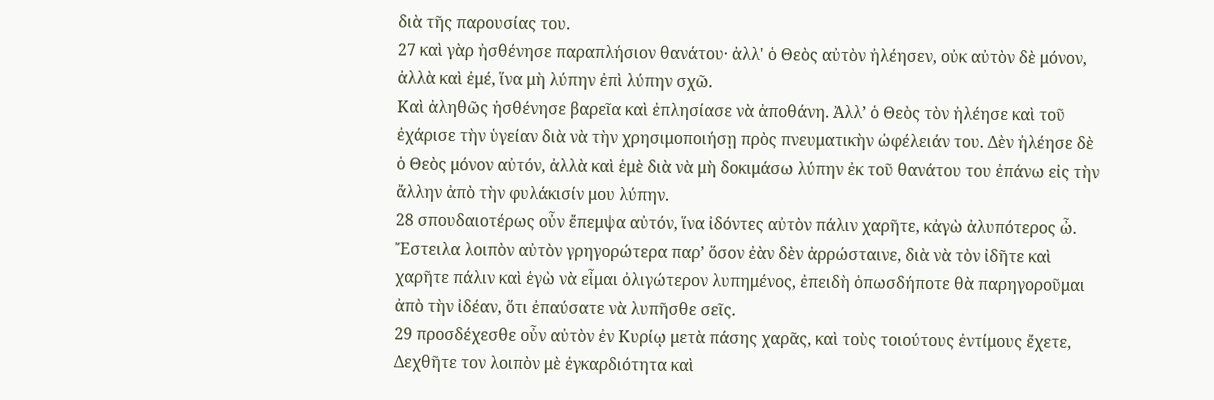διὰ τῆς παρουσίας του.
27 καὶ γὰρ ἠσθένησε παραπλήσιον θανάτου· ἀλλ' ὁ Θεὸς αὐτὸν ἠλέησεν, οὐκ αὐτὸν δὲ μόνον, ἀλλὰ καὶ ἐμέ, ἵνα μὴ λύπην ἐπὶ λύπην σχῶ.
Καὶ ἀληθῶς ἠσθένησε βαρεῖα καὶ ἐπλησίασε νὰ ἀποθάνη. Ἀλλ’ ὁ Θεὸς τὸν ἠλέησε καὶ τοῦ ἐχάρισε τὴν ὑγείαν διὰ νὰ τὴν χρησιμοποιήσῃ πρὸς πνευματικὴν ὠφέλειάν του. Δὲν ἠλέησε δὲ ὁ Θεὸς μόνον αὐτόν, ἀλλὰ καὶ ἑμὲ διὰ νὰ μὴ δοκιμάσω λύπην ἐκ τοῦ θανάτου του ἐπάνω εἰς τὴν ἄλλην ἀπὸ τὴν φυλάκισίν μου λύπην.
28 σπουδαιοτέρως οὖν ἔπεμψα αὐτόν, ἵνα ἰδόντες αὐτὸν πάλιν χαρῆτε, κἀγὼ ἀλυπότερος ὦ.
Ἔστειλα λοιπὸν αὐτὸν γρηγορώτερα παρ’ ὅσον ἐὰν δὲν ἀρρώσταινε, διὰ νὰ τὸν ἰδῆτε καὶ χαρῆτε πάλιν καὶ ἑγὼ νὰ εἶμαι ὀλιγώτερον λυπημένος, ἐπειδὴ ὁπωσδήποτε θὰ παρηγοροῦμαι ἀπὸ τὴν ἰδέαν, ὅτι ἐπαύσατε νὰ λυπῆσθε σεῖς.
29 προσδέχεσθε οὖν αὐτὸν ἐν Κυρίῳ μετὰ πάσης χαρᾶς, καὶ τοὺς τοιούτους ἐντίμους ἔχετε,
Δεχθῆτε τον λοιπὸν μὲ ἐγκαρδιότητα καὶ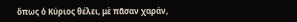ὅπως ὁ Κύριος θέλει, μὲ πᾶσαν χαράν,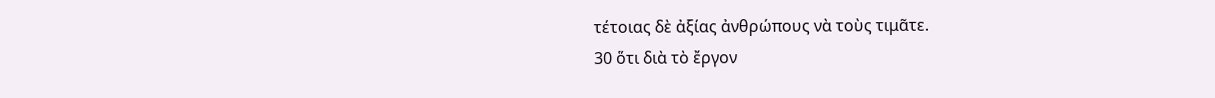τέτοιας δὲ ἀξίας ἀνθρώπους νὰ τοὺς τιμᾶτε.
30 ὅτι διὰ τὸ ἔργον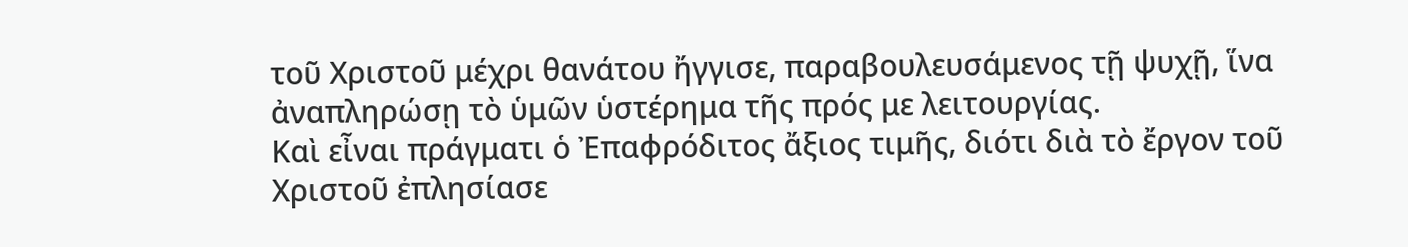τοῦ Χριστοῦ μέχρι θανάτου ἤγγισε, παραβουλευσάμενος τῇ ψυχῇ, ἵνα ἀναπληρώσῃ τὸ ὑμῶν ὑστέρημα τῆς πρός με λειτουργίας.
Καὶ εἶναι πράγματι ὁ Ἐπαφρόδιτος ἄξιος τιμῆς, διότι διὰ τὸ ἔργον τοῦ Χριστοῦ ἐπλησίασε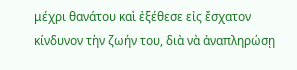μέχρι θανάτου καὶ ἐξέθεσε εἰς ἔσχατον κίνδυνον τὴν ζωήν του, διὰ νὰ ἀναπληρώσῃ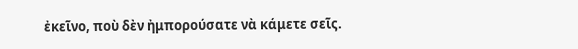ἐκεῖνο, ποὺ δὲν ἠμπορούσατε νὰ κάμετε σεῖς.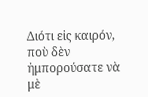Διότι εἰς καιρόν, ποὺ δὲν ἠμπορούσατε νὰ μὲ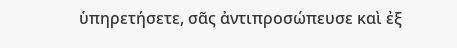ὑπηρετήσετε, σᾶς ἀντιπροσώπευσε καὶ ἐξ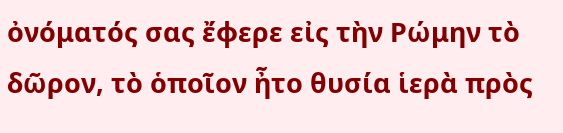ὀνόματός σας ἔφερε εἰς τὴν Ρώμην τὸ δῶρον, τὸ ὁποῖον ἦτο θυσία ἱερὰ πρὸς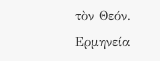τὸν Θεόν.
Ερμηνεία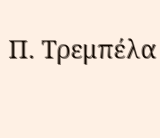Π. Τρεμπέλα